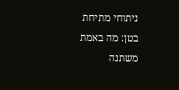ניתוחי מתיחת בטן: מה באמת משתנה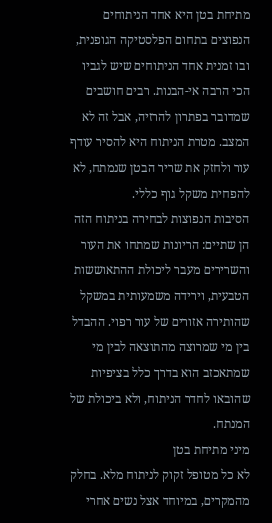מתיחת בטן היא אחד הניתוחים הנפוצים בתחום הפלסטיקה הגופנית, ובו זמנית אחד הניתוחים שיש לגביו הכי הרבה אי-הבנות. רבים חושבים שמדובר בפתרון להרזיה, אבל זה לא המצב. מטרת הניתוח היא להסיר עודף עור ולחזק את שריר הבטן שנמתח, לא להפחית משקל גוף כללי.
הסיבות הנפוצות לבחירה בניתוח הזה הן שתיים: הריונות שמתחו את העור והשרירים מעבר ליכולת ההתאוששות הטבעית, וירידה משמעותית במשקל שהותירה אזורים של עור רפוי. ההבדל בין מי שמרוצה מהתוצאה לבין מי שמתאכזב הוא בדרך כלל בציפיות שהובאו לחדר הניתוח, ולא ביכולת של המנתח.
מיני מתיחת בטן
לא כל מטופל זקוק לניתוח מלא. בחלק מהמקרים, במיוחד אצל נשים אחרי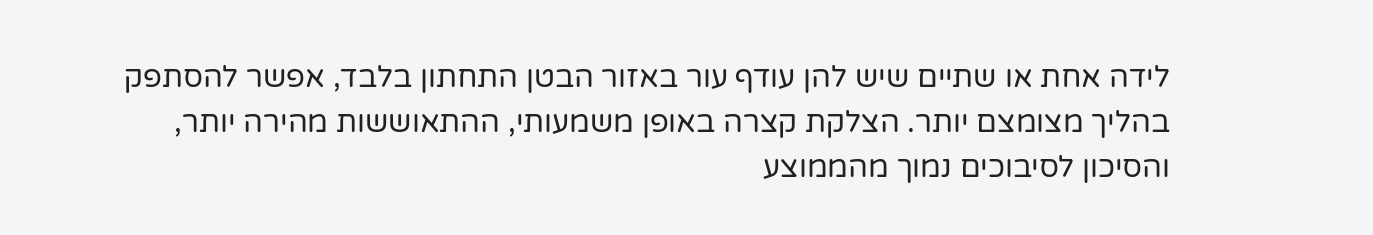לידה אחת או שתיים שיש להן עודף עור באזור הבטן התחתון בלבד, אפשר להסתפק בהליך מצומצם יותר. הצלקת קצרה באופן משמעותי, ההתאוששות מהירה יותר, והסיכון לסיבוכים נמוך מהממוצע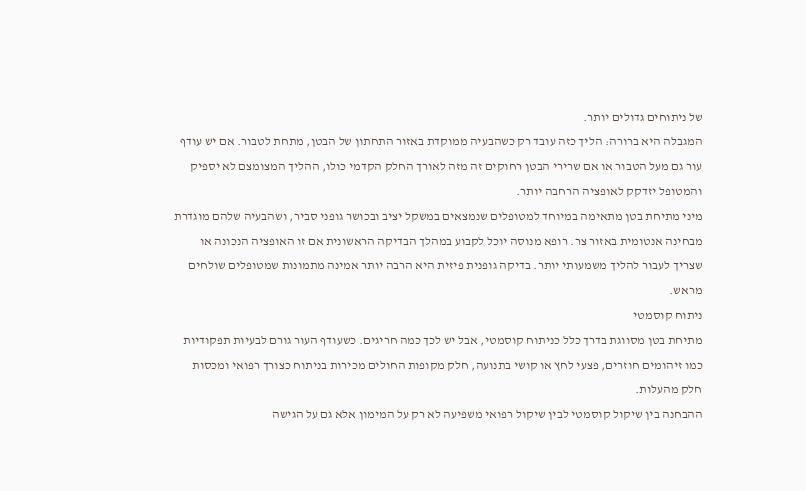של ניתוחים גדולים יותר.
המגבלה היא ברורה: הליך כזה עובד רק כשהבעיה ממוקדת באזור התחתון של הבטן, מתחת לטבור. אם יש עודף עור גם מעל הטבור או אם שרירי הבטן רחוקים זה מזה לאורך החלק הקדמי כולו, ההליך המצומצם לא יספיק והמטופל יזדקק לאופציה הרחבה יותר.
מיני מתיחת בטן מתאימה במיוחד למטופלים שנמצאים במשקל יציב ובכושר גופני סביר, ושהבעיה שלהם מוגדרת מבחינה אנטומית באזור צר. רופא מנוסה יוכל לקבוע במהלך הבדיקה הראשונית אם זו האופציה הנכונה או שצריך לעבור להליך משמעותי יותר. בדיקה גופנית פיזית היא הרבה יותר אמינה מתמונות שמטופלים שולחים מראש.
ניתוח קוסמטי
מתיחת בטן מסווגת בדרך כלל כניתוח קוסמטי, אבל יש לכך כמה חריגים. כשעודף העור גורם לבעיות תפקודיות כמו זיהומים חוזרים, פצעי לחץ או קושי בתנועה, חלק מקופות החולים מכירות בניתוח כצורך רפואי ומכסות חלק מהעלות.
ההבחנה בין שיקול קוסמטי לבין שיקול רפואי משפיעה לא רק על המימון אלא גם על הגישה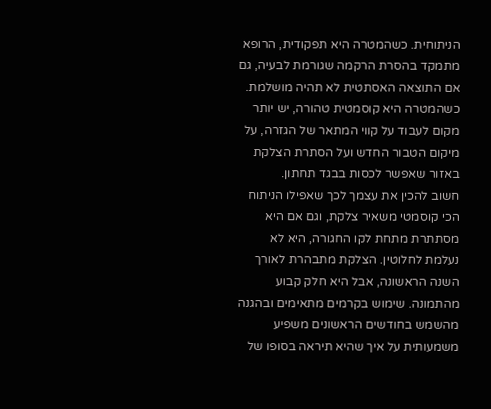הניתוחית. כשהמטרה היא תפקודית, הרופא מתמקד בהסרת הרקמה שגורמת לבעיה, גם אם התוצאה האסתטית לא תהיה מושלמת. כשהמטרה היא קוסמטית טהורה, יש יותר מקום לעבוד על קווי המתאר של הגזרה, על מיקום הטבור החדש ועל הסתרת הצלקת באזור שאפשר לכסות בבגד תחתון.
חשוב להכין את עצמך לכך שאפילו הניתוח הכי קוסמטי משאיר צלקת, וגם אם היא מסתתרת מתחת לקו החגורה, היא לא נעלמת לחלוטין. הצלקת מתבהרת לאורך השנה הראשונה, אבל היא חלק קבוע מהתמונה. שימוש בקרמים מתאימים ובהגנה מהשמש בחודשים הראשונים משפיע משמעותית על איך שהיא תיראה בסופו של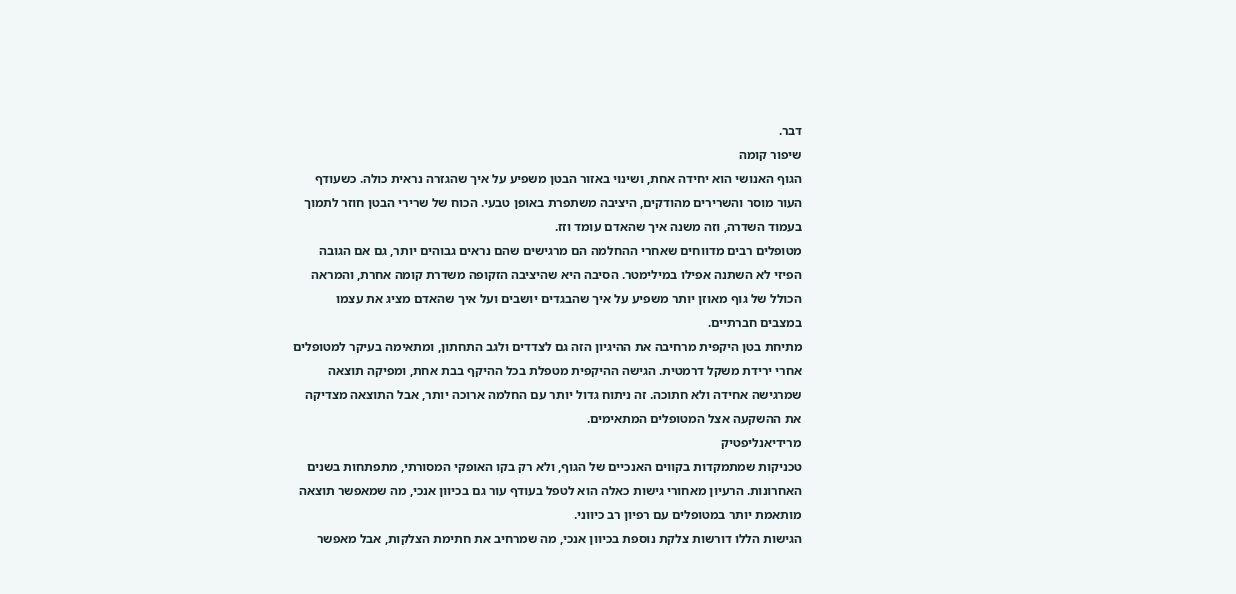דבר.
שיפור קומה
הגוף האנושי הוא יחידה אחת, ושינוי באזור הבטן משפיע על איך שהגזרה נראית כולה. כשעודף העור מוסר והשרירים מהודקים, היציבה משתפרת באופן טבעי. הכוח של שרירי הבטן חוזר לתמוך בעמוד השדרה, וזה משנה איך שהאדם עומד וזז.
מטופלים רבים מדווחים שאחרי ההחלמה הם מרגישים שהם נראים גבוהים יותר, גם אם הגובה הפיזי לא השתנה אפילו במילימטר. הסיבה היא שהיציבה הזקופה משדרת קומה אחרת, והמראה הכולל של גוף מאוזן יותר משפיע על איך שהבגדים יושבים ועל איך שהאדם מציג את עצמו במצבים חברתיים.
מתיחת בטן היקפית מרחיבה את ההיגיון הזה גם לצדדים ולגב התחתון, ומתאימה בעיקר למטופלים אחרי ירידת משקל דרמטית. הגישה ההיקפית מטפלת בכל ההיקף בבת אחת, ומפיקה תוצאה שמרגישה אחידה ולא חתוכה. זה ניתוח גדול יותר עם החלמה ארוכה יותר, אבל התוצאה מצדיקה את ההשקעה אצל המטופלים המתאימים.
מרידיאנליפטיק
טכניקות שמתמקדות בקווים האנכיים של הגוף, ולא רק בקו האופקי המסורתי, מתפתחות בשנים האחרונות. הרעיון מאחורי גישות כאלה הוא לטפל בעודף עור גם בכיוון אנכי, מה שמאפשר תוצאה מותאמת יותר במטופלים עם רפיון רב כיווני.
הגישות הללו דורשות צלקת נוספת בכיוון אנכי, מה שמרחיב את חתימת הצלקות, אבל מאפשר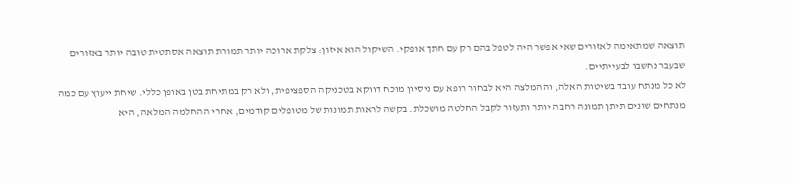תוצאה שמתאימה לאזורים שאי אפשר היה לטפל בהם רק עם חתך אופקי. השיקול הוא איזון: צלקת ארוכה יותר תמורת תוצאה אסתטית טובה יותר באזורים שבעבר נחשבו לבעייתיים.
לא כל מנתח עובד בשיטות האלה, וההמלצה היא לבחור רופא עם ניסיון מוכח דווקא בטכניקה הספציפית, ולא רק במתיחת בטן באופן כללי. שיחת ייעוץ עם כמה מנתחים שונים תיתן תמונה רחבה יותר ותעזור לקבל החלטה מושכלת. בקשה לראות תמונות של מטופלים קודמים, אחרי ההחלמה המלאה, היא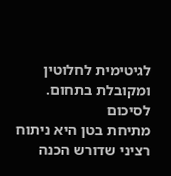לגיטימית לחלוטין ומקובלת בתחום.
לסיכום
מתיחת בטן היא ניתוח רציני שדורש הכנה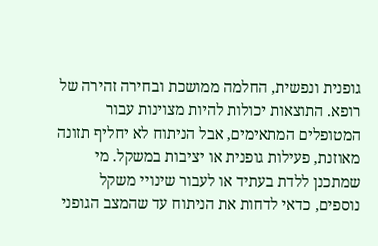גופנית ונפשית, החלמה ממושכת ובחירה זהירה של רופא. התוצאות יכולות להיות מצוינות עבור המטופלים המתאימים, אבל הניתוח לא יחליף תזונה מאוזנת, פעילות גופנית או יציבות במשקל. מי שמתכנן ללדת בעתיד או לעבור שינויי משקל נוספים, כדאי לדחות את הניתוח עד שהמצב הגופני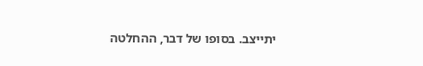יתייצב. בסופו של דבר, ההחלטה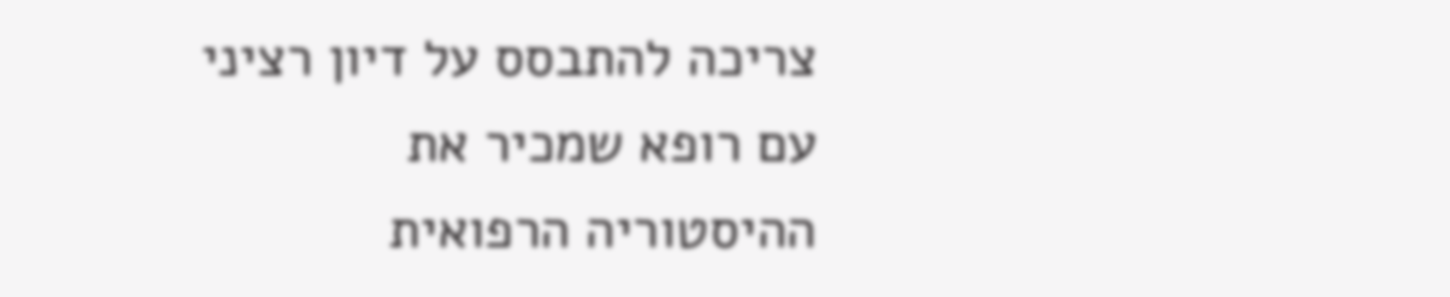צריכה להתבסס על דיון רציני עם רופא שמכיר את ההיסטוריה הרפואית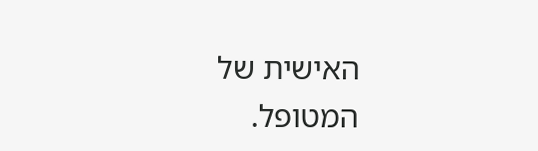האישית של המטופל.